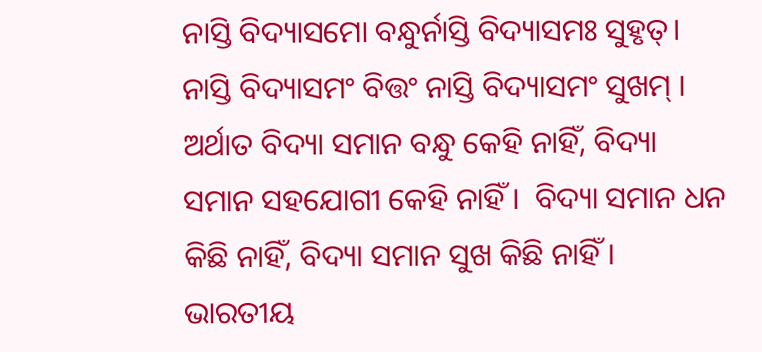ନାସ୍ତି ବିଦ୍ୟାସମୋ ବନ୍ଧୁର୍ନାସ୍ତି ବିଦ୍ୟାସମଃ ସୁହୃତ୍। ନାସ୍ତି ବିଦ୍ୟାସମଂ ବିତ୍ତଂ ନାସ୍ତି ବିଦ୍ୟାସମଂ ସୁଖମ୍ । ଅର୍ଥାତ ବିଦ୍ୟା ସମାନ ବନ୍ଧୁ କେହି ନାହିଁ, ବିଦ୍ୟା ସମାନ ସହଯୋଗୀ କେହି ନାହିଁ ।  ବିଦ୍ୟା ସମାନ ଧନ କିଛି ନାହିଁ, ବିଦ୍ୟା ସମାନ ସୁଖ କିଛି ନାହିଁ ।  ଭାରତୀୟ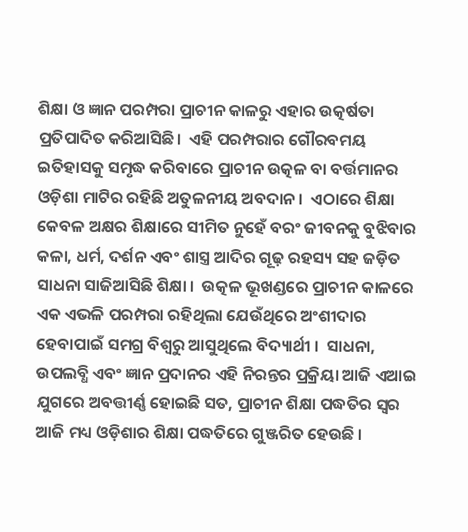ଶିକ୍ଷା ଓ ଜ୍ଞାନ ପରମ୍ପରା ପ୍ରାଚୀନ କାଳରୁ ଏହାର ଉତ୍କର୍ଷତା ପ୍ରତିପାଦିତ କରିଆସିଛି।  ଏହି ପରମ୍ପରାର ଗୌରବମୟ ଇତିହାସକୁ ସମୃଦ୍ଧ କରିବାରେ ପ୍ରାଚୀନ ଉତ୍କଳ ବା ବର୍ତ୍ତମାନର ଓଡ଼ିଶା ମାଟିର ରହିଛି ଅତୁଳନୀୟ ଅବଦାନ ।  ଏଠାରେ ଶିକ୍ଷା କେବଳ ଅକ୍ଷର ଶିକ୍ଷାରେ ସୀମିତ ନୁହେଁ ବରଂ ଜୀବନକୁ ବୁଝିବାର କଳା, ଧର୍ମ, ଦର୍ଶନ ଏବଂ ଶାସ୍ତ୍ର ଆଦିର ଗୂଢ଼ ରହସ୍ୟ ସହ ଜଡ଼ିତ ସାଧନା ସାଜିଆସିଛି ଶିକ୍ଷା ।  ଉତ୍କଳ ଭୂଖଣ୍ଡରେ ପ୍ରାଚୀନ କାଳରେ ଏକ ଏଭଳି ପରମ୍ପରା ରହିଥିଲା ଯେଉଁଥିରେ ଅଂଶୀଦାର ହେବାପାଇଁ ସମଗ୍ର ବିଶ୍ୱରୁ ଆସୁଥିଲେ ବିଦ୍ୟାର୍ଥୀ ।  ସାଧନା, ଉପଲବ୍ଧି ଏବଂ ଜ୍ଞାନ ପ୍ରଦାନର ଏହି ନିରନ୍ତର ପ୍ରକ୍ରିୟା ଆଜି ଏଆଇ ଯୁଗରେ ଅବତ୍ତୀର୍ଣ୍ଣ ହୋଇଛି ସତ, ପ୍ରାଚୀନ ଶିକ୍ଷା ପଦ୍ଧତିର ସ୍ୱର ଆଜି ମଧ୍ୟ ଓଡ଼ିଶାର ଶିକ୍ଷା ପଦ୍ଧତିରେ ଗୁଞ୍ଜରିତ ହେଉଛି ।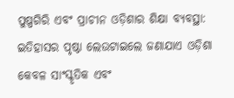ପୁଷ୍ପଗିରି ଏବଂ ପ୍ରାଚୀନ ଓଡ଼ିଶାର ଶିକ୍ଷା ବ୍ୟବସ୍ଥା: ଇତିହାସର ପୃଷ୍ଠା ଲେଉଟାଇଲେ ଜଣାଯାଏ ଓଡ଼ିଶା କେବଳ ସାଂସ୍କୃତିକ ଏବଂ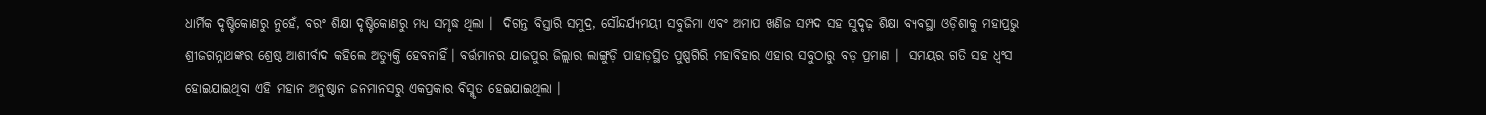ଧାର୍ମିକ ଦୃଷ୍ଟିକୋଣରୁ ନୁହେଁ, ବରଂ ଶିକ୍ଷା ଦୃଷ୍ଟିକୋଣରୁ ମଧ୍ୟ ସମୃଦ୍ଧ ଥିଲା ।  ଦିଗନ୍ତ ବିସ୍ତାରି ସମୁଦ୍ର, ସୌନ୍ଦର୍ଯ୍ୟମୟୀ ସବୁଜିମା ଏବଂ ଅମାପ ଖଣିଜ ସମ୍ପଦ ସହ ସୁଦୃଢ଼ ଶିକ୍ଷା ବ୍ୟବସ୍ଥା ଓଡ଼ିଶାକୁ ମହାପ୍ରଭୁ ଶ୍ରୀଜଗନ୍ନାଥଙ୍କର ଶ୍ରେଷ୍ଠ ଆଶୀର୍ବାଦ କହିଲେ ଅତ୍ୟୁକ୍ତି ହେବନାହିଁ। ବର୍ତ୍ତମାନର ଯାଜପୁର ଜିଲ୍ଲାର ଲାଙ୍ଗୁଡ଼ି ପାହାଡ଼ସ୍ଥିତ ପୁଷ୍ପଗିରି ମହାବିହାର ଏହାର ସବୁଠାରୁ ବଡ଼ ପ୍ରମାଣ ।  ସମୟର ଗତି ସହ ଧ୍ୱଂସ ହୋଇଯାଇଥିବା ଏହି ମହାନ ଅନୁଷ୍ଠାନ ଜନମାନସରୁ ଏକପ୍ରକାର ବିସ୍ମୃତ ହେଇଯାଇଥିଲା ।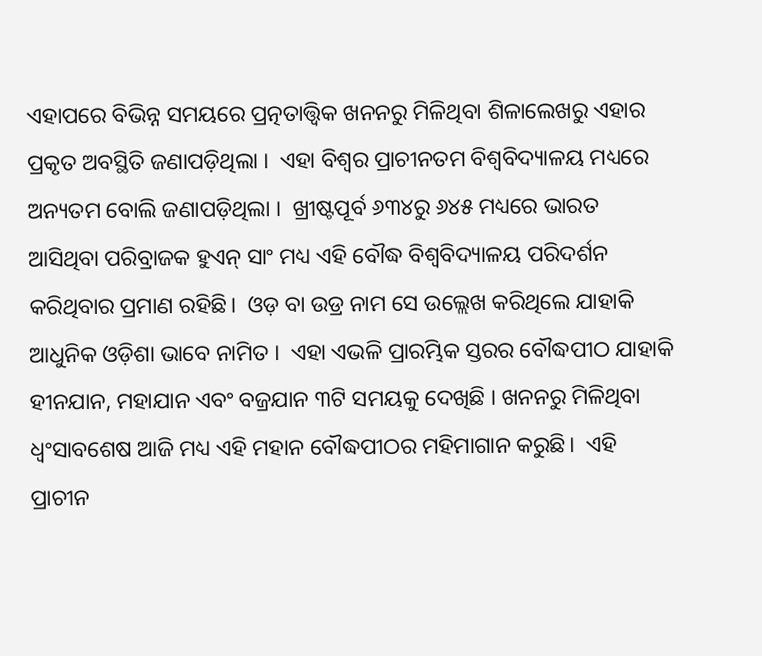ଏହାପରେ ବିଭିନ୍ନ ସମୟରେ ପ୍ରତ୍ନତାତ୍ତ୍ୱିକ ଖନନରୁ ମିଳିଥିବା ଶିଳାଲେଖରୁ ଏହାର ପ୍ରକୃତ ଅବସ୍ଥିତି ଜଣାପଡ଼ିଥିଲା ।  ଏହା ବିଶ୍ୱର ପ୍ରାଚୀନତମ ବିଶ୍ୱବିଦ୍ୟାଳୟ ମଧ୍ୟରେ ଅନ୍ୟତମ ବୋଲି ଜଣାପଡ଼ିଥିଲା ।  ଖ୍ରୀଷ୍ଟପୂର୍ବ ୬୩୪ରୁ ୬୪୫ ମଧ୍ୟରେ ଭାରତ ଆସିଥିବା ପରିବ୍ରାଜକ ହୁଏନ୍ ସାଂ ମଧ୍ୟ ଏହି ବୌଦ୍ଧ ବିଶ୍ୱବିଦ୍ୟାଳୟ ପରିଦର୍ଶନ କରିଥିବାର ପ୍ରମାଣ ରହିଛି।  ଓଡ଼ ବା ଉଡ୍ର ନାମ ସେ ଉଲ୍ଲେଖ କରିଥିଲେ ଯାହାକି ଆଧୁନିକ ଓଡ଼ିଶା ଭାବେ ନାମିତ ।  ଏହା ଏଭଳି ପ୍ରାରମ୍ଭିକ ସ୍ତରର ବୌଦ୍ଧପୀଠ ଯାହାକି ହୀନଯାନ, ମହାଯାନ ଏବଂ ବଜ୍ରଯାନ ୩ଟି ସମୟକୁ ଦେଖିଛି । ଖନନରୁ ମିଳିଥିବା ଧ୍ୱଂସାବଶେଷ ଆଜି ମଧ୍ୟ ଏହି ମହାନ ବୌଦ୍ଧପୀଠର ମହିମାଗାନ କରୁଛି।  ଏହି ପ୍ରାଚୀନ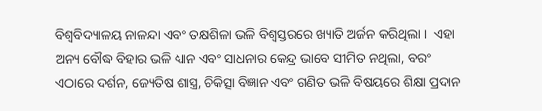ବିଶ୍ୱବିଦ୍ୟାଳୟ ନାଳନ୍ଦା ଏବଂ ତକ୍ଷଶିଳା ଭଳି ବିଶ୍ୱସ୍ତରରେ ଖ୍ୟାତି ଅର୍ଜନ କରିଥିଲା ।  ଏହା ଅନ୍ୟ ବୌଦ୍ଧ ବିହାର ଭଳି ଧ୍ୟାନ ଏବଂ ସାଧନାର କେନ୍ଦ୍ର ଭାବେ ସୀମିତ ନଥିଲା, ବରଂ ଏଠାରେ ଦର୍ଶନ, ଜ୍ୟେତିଷ ଶାସ୍ତ୍ର, ଚିକିତ୍ସା ବିଜ୍ଞାନ ଏବଂ ଗଣିତ ଭଳି ବିଷୟରେ ଶିକ୍ଷା ପ୍ରଦାନ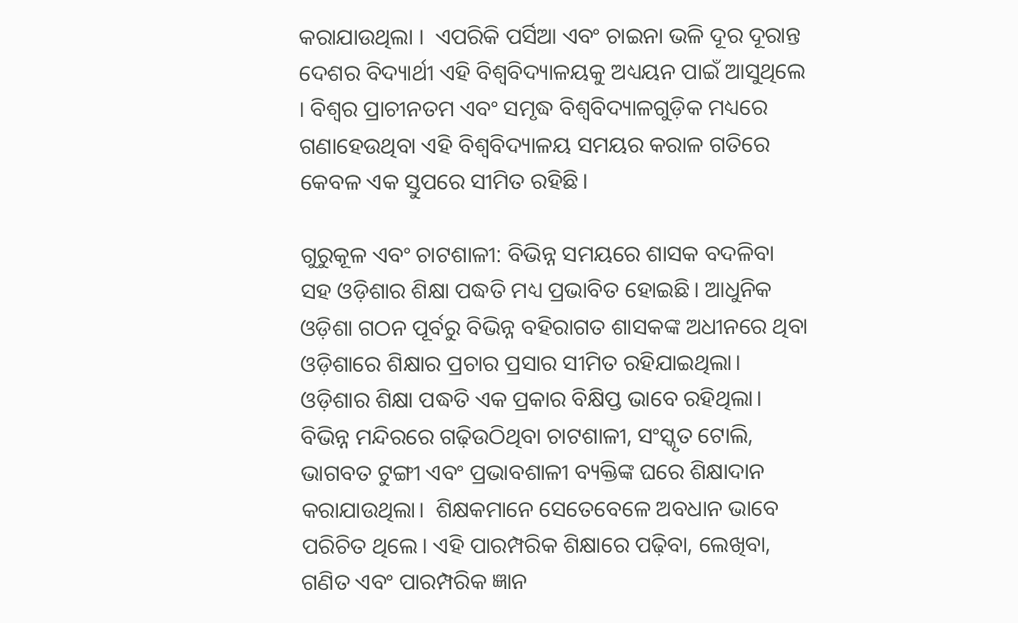କରାଯାଉଥିଲା ।  ଏପରିକି ପର୍ସିଆ ଏବଂ ଚାଇନା ଭଳି ଦୂର ଦୂରାନ୍ତ ଦେଶର ବିଦ୍ୟାର୍ଥୀ ଏହି ବିଶ୍ୱବିଦ୍ୟାଳୟକୁ ଅଧ୍ୟୟନ ପାଇଁ ଆସୁଥିଲେ । ବିଶ୍ୱର ପ୍ରାଚୀନତମ ଏବଂ ସମୃଦ୍ଧ ବିଶ୍ୱବିଦ୍ୟାଳଗୁଡ଼ିକ ମଧ୍ୟରେ ଗଣାହେଉଥିବା ଏହି ବିଶ୍ୱବିଦ୍ୟାଳୟ ସମୟର କରାଳ ଗତିରେ  କେବଳ ଏକ ସ୍ତୁପରେ ସୀମିତ ରହିଛି।

ଗୁରୁକୂଳ ଏବଂ ଚାଟଶାଳୀ: ବିଭିନ୍ନ ସମୟରେ ଶାସକ ବଦଳିବା ସହ ଓଡ଼ିଶାର ଶିକ୍ଷା ପଦ୍ଧତି ମଧ୍ୟ ପ୍ରଭାବିତ ହୋଇଛି। ଆଧୁନିକ ଓଡ଼ିଶା ଗଠନ ପୂର୍ବରୁ ବିଭିନ୍ନ ବହିରାଗତ ଶାସକଙ୍କ ଅଧୀନରେ ଥିବା ଓଡ଼ିଶାରେ ଶିକ୍ଷାର ପ୍ରଚାର ପ୍ରସାର ସୀମିତ ରହିଯାଇଥିଲା।  ଓଡ଼ିଶାର ଶିକ୍ଷା ପଦ୍ଧତି ଏକ ପ୍ରକାର ବିକ୍ଷିପ୍ତ ଭାବେ ରହିଥିଲା।  ବିଭିନ୍ନ ମନ୍ଦିରରେ ଗଢ଼ିଉଠିଥିବା ଚାଟଶାଳୀ, ସଂସ୍କୃତ ଟୋଲି, ଭାଗବତ ଟୁଙ୍ଗୀ ଏବଂ ପ୍ରଭାବଶାଳୀ ବ୍ୟକ୍ତିଙ୍କ ଘରେ ଶିକ୍ଷାଦାନ କରାଯାଉଥିଲା।  ଶିକ୍ଷକମାନେ ସେତେବେଳେ ଅବଧାନ ଭାବେ ପରିଚିତ ଥିଲେ। ଏହି ପାରମ୍ପରିକ ଶିକ୍ଷାରେ ପଢ଼ିବା, ଲେଖିବା, ଗଣିତ ଏବଂ ପାରମ୍ପରିକ ଜ୍ଞାନ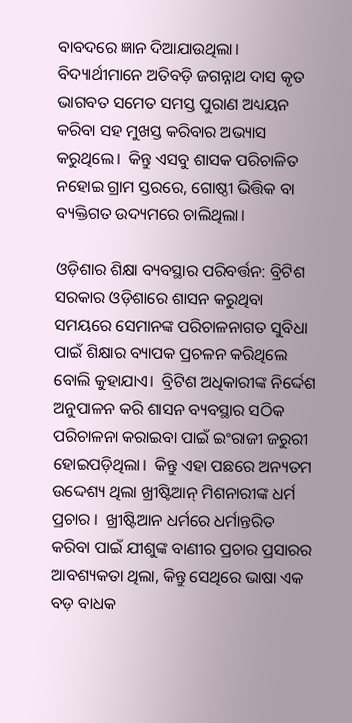ବାବଦରେ ଜ୍ଞାନ ଦିଆଯାଉଥିଲା।  ବିଦ୍ୟାର୍ଥୀମାନେ ଅତିବଡ଼ି ଜଗନ୍ନାଥ ଦାସ କୃତ ଭାଗବତ ସମେତ ସମସ୍ତ ପୁରାଣ ଅଧ୍ୟୟନ କରିବା ସହ ମୁଖସ୍ତ କରିବାର ଅଭ୍ୟାସ କରୁଥିଲେ।  କିନ୍ତୁ ଏସବୁ ଶାସକ ପରିଚାଳିତ ନହୋଇ ଗ୍ରାମ ସ୍ତରରେ, ଗୋଷ୍ଠୀ ଭିତ୍ତିକ ବା ବ୍ୟକ୍ତିଗତ ଉଦ୍ୟମରେ ଚାଲିଥିଲା।

ଓଡ଼ିଶାର ଶିକ୍ଷା ବ୍ୟବସ୍ଥାର ପରିବର୍ତ୍ତନ: ବ୍ରିଟିଶ ସରକାର ଓଡ଼ିଶାରେ ଶାସନ କରୁଥିବା ସମୟରେ ସେମାନଙ୍କ ପରିଚାଳନାଗତ ସୁବିଧା ପାଇଁ ଶିକ୍ଷାର ବ୍ୟାପକ ପ୍ରଚଳନ କରିଥିଲେ ବୋଲି କୁହାଯାଏ।  ବ୍ରିଟିଶ ଅଧିକାରୀଙ୍କ ନିର୍ଦ୍ଦେଶ ଅନୁପାଳନ କରି ଶାସନ ବ୍ୟବସ୍ଥାର ସଠିକ ପରିଚାଳନା କରାଇବା ପାଇଁ ଇଂରାଜୀ ଜରୁରୀ ହୋଇପଡ଼ିଥିଲା।  କିନ୍ତୁ ଏହା ପଛରେ ଅନ୍ୟତମ ଉଦ୍ଦେଶ୍ୟ ଥିଲା ଖ୍ରୀଷ୍ଟିଆନ୍ ମିଶନାରୀଙ୍କ ଧର୍ମ ପ୍ରଚାର ।  ଖ୍ରୀଷ୍ଟିଆନ ଧର୍ମରେ ଧର୍ମାନ୍ତରିତ କରିବା ପାଇଁ ଯୀଶୁଙ୍କ ବାଣୀର ପ୍ରଚାର ପ୍ରସାରର ଆବଶ୍ୟକତା ଥିଲା, କିନ୍ତୁ ସେଥିରେ ଭାଷା ଏକ ବଡ଼ ବାଧକ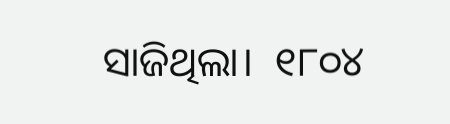ସାଜିଥିଲା।  ୧୮୦୪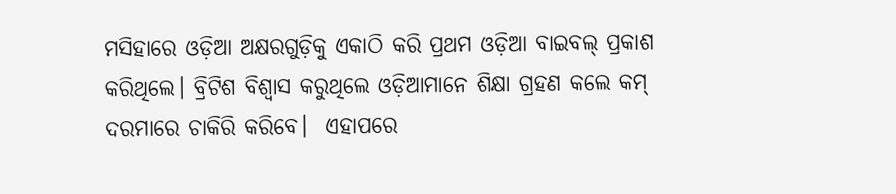ମସିହାରେ ଓଡ଼ିଆ ଅକ୍ଷରଗୁଡ଼ିକୁ ଏକାଠି କରି ପ୍ରଥମ ଓଡ଼ିଆ ବାଇବଲ୍ ପ୍ରକାଶ କରିଥିଲେ। ବ୍ରିଟିଶ ବିଶ୍ୱାସ କରୁଥିଲେ ଓଡ଼ିଆମାନେ ଶିକ୍ଷା ଗ୍ରହଣ କଲେ କମ୍ ଦରମାରେ ଚାକିରି କରିବେ।  ଏହାପରେ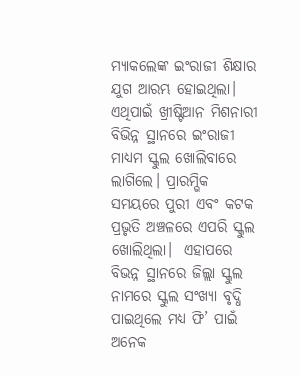ମ୍ୟାକଲେଙ୍କ ଇଂରାଜୀ ଶିକ୍ଷାର ଯୁଗ ଆରମ୍ଭ ହୋଇଥିଲା। ଏଥିପାଇଁ ଖ୍ରୀଷ୍ଟିଆନ ମିଶନାରୀ ବିଭିନ୍ନ ସ୍ଥାନରେ ଇଂରାଜୀ ମାଧ୍ୟମ ସ୍କୁଲ ଖୋଲିବାରେ ଲାଗିଲେ। ପ୍ରାରମ୍ଭିକ ସମୟରେ ପୁରୀ ଏବଂ କଟକ ପ୍ରଭୃତି ଅଞ୍ଚଳରେ ଏପରି ସ୍କୁଲ ଖୋଲିଥିଲା।  ଏହାପରେ ବିଭନ୍ନ ସ୍ଥାନରେ ଜିଲ୍ଲା ସ୍କୁଲ ନାମରେ ସ୍କୁଲ ସଂଖ୍ୟା ବୃଦ୍ଧି ପାଇଥିଲେ ମଧ୍ୟ ଫି’ ପାଇଁ ଅନେକ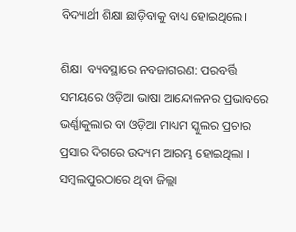ବିଦ୍ୟାର୍ଥୀ ଶିକ୍ଷା ଛାଡ଼ିବାକୁ ବାଧ୍ୟ ହୋଇଥିଲେ।

ଶିକ୍ଷା  ବ୍ୟବସ୍ଥାରେ ନବଜାଗରଣ: ପରବର୍ତ୍ତି ସମୟରେ ଓଡ଼ିଆ ଭାଷା ଆନ୍ଦୋଳନର ପ୍ରଭାବରେ ଭର୍ଣ୍ଣାକୁଲାର ବା ଓଡ଼ିଆ ମାଧ୍ୟମ ସ୍କୁଲର ପ୍ରଚାର ପ୍ରସାର ଦିଗରେ ଉଦ୍ୟମ ଆରମ୍ଭ ହୋଇଥିଲା । ସମ୍ବଲପୁରଠାରେ ଥିବା ଜିଲ୍ଲା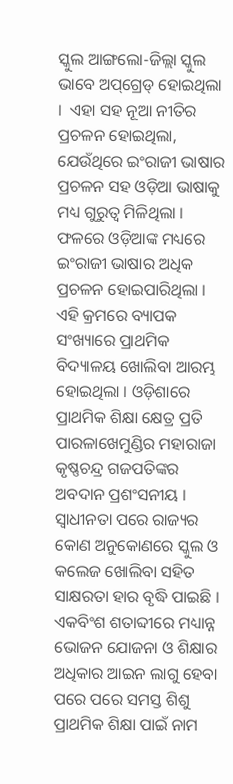ସ୍କୁଲ ଆଙ୍ଗଲୋ-ଜିଲ୍ଲା ସ୍କୁଲ ଭାବେ ଅପ୍‌ଗ୍ରେଡ୍ ହୋଇଥିଲା ।  ଏହା ସହ ନୂଆ ନୀତିର ପ୍ରଚଳନ ହୋଇଥିଲା, ଯେଉଁଥିରେ ଇଂରାଜୀ ଭାଷାର ପ୍ରଚଳନ ସହ ଓଡ଼ିଆ ଭାଷାକୁ ମଧ୍ୟ ଗୁରୁତ୍ୱ ମିଳିଥିଲା ।  ଫଳରେ ଓଡ଼ିଆଙ୍କ ମଧ୍ୟରେ ଇଂରାଜୀ ଭାଷାର ଅଧିକ ପ୍ରଚଳନ ହୋଇପାରିଥିଲା ।  ଏହି କ୍ରମରେ ବ୍ୟାପକ ସଂଖ୍ୟାରେ ପ୍ରାଥମିକ ବିଦ୍ୟାଳୟ ଖୋଲିବା ଆରମ୍ଭ ହୋଇଥିଲା । ଓଡ଼ିଶାରେ ପ୍ରାଥମିକ ଶିକ୍ଷା କ୍ଷେତ୍ର ପ୍ରତି ପାରଳାଖେମୁଣ୍ଡିର ମହାରାଜା କୃଷ୍ଣଚନ୍ଦ୍ର ଗଜପତିଙ୍କର ଅବଦାନ ପ୍ରଶଂସନୀୟ । ସ୍ଵାଧୀନତା ପରେ ରାଜ୍ୟର କୋଣ ଅନୁକୋଣରେ ସ୍କୁଲ ଓ କଲେଜ ଖୋଲିବା ସହିତ ସାକ୍ଷରତା ହାର ବୃଦ୍ଧି ପାଇଛି । ଏକବିଂଶ ଶତାବ୍ଦୀରେ ମଧ୍ୟାନ୍ନ ଭୋଜନ ଯୋଜନା ଓ ଶିକ୍ଷାର ଅଧିକାର ଆଇନ ଲାଗୁ ହେବା ପରେ ପରେ ସମସ୍ତ ଶିଶୁ ପ୍ରାଥମିକ ଶିକ୍ଷା ପାଇଁ ନାମ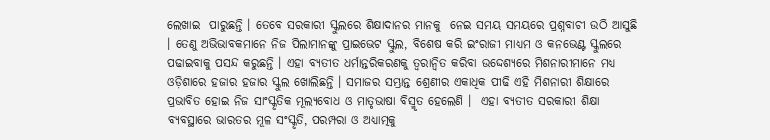ଲେଖାଇ  ପାରୁଛନ୍ତି । ତେବେ ସରକାରୀ ସ୍କୁଲରେ ଶିକ୍ଷାଦାନର ମାନକୁ  ନେଇ ସମୟ ସମୟରେ ପ୍ରଶ୍ନବାଚୀ ଉଠି ଆସୁଛି । ତେଣୁ ଅଭିଭାବକମାନେ ନିଜ ପିଲାମାନଙ୍କୁ ପ୍ରାଇଭେଟ ସ୍କୁଲ, ବିଶେଷ କରି ଇଂରାଜୀ ମାଧ୍ୟମ ଓ କନଭେଣ୍ଟ ସ୍କୁଲରେ ପଢାଇବାକୁ ପସନ୍ଦ କରୁଛନ୍ତି । ଏହା ବ୍ୟତୀତ ଧର୍ମାନ୍ତରିକରଣକୁ ତ୍ଵରାନ୍ୱିତ କରିବା ଉଦ୍ଦେଶ୍ୟରେ ମିଶନାରୀମାନେ ମଧ୍ୟ ଓଡ଼ିଶାରେ ହଜାର ହଜାର ସ୍କୁଲ ଖୋଲିଛନ୍ତି । ସମାଜର ସମ୍ଭ୍ରାନ୍ତ ଶ୍ରେଣୀର ଏକାଧିକ ପୀଢି ଏହି ମିଶନାରୀ ଶିକ୍ଷାରେ ପ୍ରଭାବିତ ହୋଇ ନିଜ ସାଂସ୍କୃତିକ ମୂଲ୍ୟବୋଧ ଓ ମାତୃଭାଷା ବିସ୍ମୃତ ହେଲେଣି ।  ଏହା ବ୍ୟତୀତ ସରକାରୀ ଶିକ୍ଷା ବ୍ୟବସ୍ଥାରେ ଭାରତର ମୂଳ ସଂସ୍କୃତି, ପରମ୍ପରା ଓ ଅଧ୍ୟାତ୍ମକୁ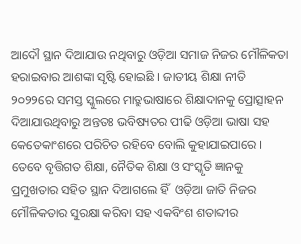ଆଦୌ ସ୍ଥାନ ଦିଆଯାଉ ନଥିବାରୁ ଓଡ଼ିଆ ସମାଜ ନିଜର ମୌଳିକତା ହରାଇବାର ଆଶଙ୍କା ସୃଷ୍ଟି ହୋଇଛି । ଜାତୀୟ ଶିକ୍ଷା ନୀତି ୨୦୨୨ରେ ସମସ୍ତ ସ୍କୁଲରେ ମାତ୍ରୁଭାଷାରେ ଶିକ୍ଷାଦାନକୁ ପ୍ରୋତ୍ସାହନ ଦିଆଯାଉଥିବାରୁ ଅନ୍ତତଃ ଭବିଷ୍ୟତର ପୀଢି ଓଡ଼ିଆ ଭାଷା ସହ କେତେକାଂଶରେ ପରିଚିତ ରହିବେ ବୋଲି କୁହାଯାଇପାରେ । ତେବେ ବୃତ୍ତିଗତ ଶିକ୍ଷା, ନୈତିକ ଶିକ୍ଷା ଓ ସଂସ୍କୃତି ଜ୍ଞାନକୁ ପ୍ରମୁଖତାର ସହିତ ସ୍ଥାନ ଦିଆଗଲେ ହିଁ  ଓଡ଼ିଆ ଜାତି ନିଜର ମୌଳିକତାର ସୁରକ୍ଷା କରିବା ସହ ଏକବିଂଶ ଶତାବ୍ଦୀର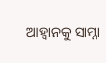ଆହ୍ଵାନକୁ ସାମ୍ନା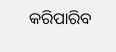କରିପାରିବ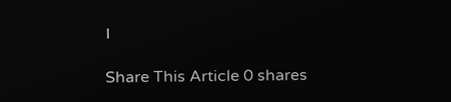।

Share This Article 0 shares